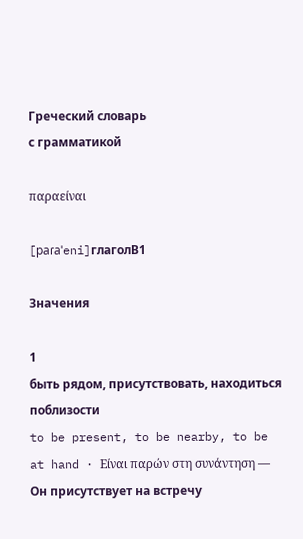Греческий словарь
с грамматикой

παραείναι

[paɾaˈeni]глаголB1

Значения

1
быть рядом, присутствовать, находиться поблизости
to be present, to be nearby, to be at hand · Είναι παρών στη συνάντηση — Он присутствует на встречу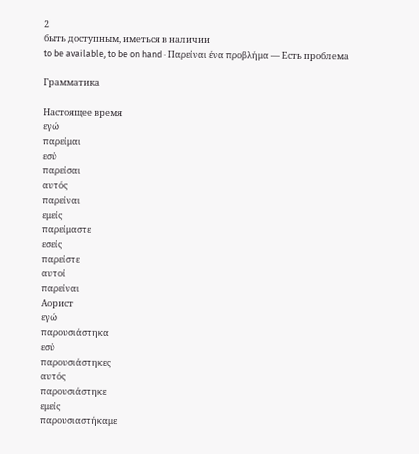2
быть доступным, иметься в наличии
to be available, to be on hand · Παρείναι ένα προβλήμα — Есть проблема

Грамматика

Настоящее время
εγώ
παρείμαι
εσύ
παρείσαι
αυτός
παρείναι
εμείς
παρείμαστε
εσείς
παρείστε
αυτοί
παρείναι
Аорист
εγώ
παρουσιάστηκα
εσύ
παρουσιάστηκες
αυτός
παρουσιάστηκε
εμείς
παρουσιαστήκαμε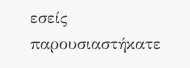εσείς
παρουσιαστήκατε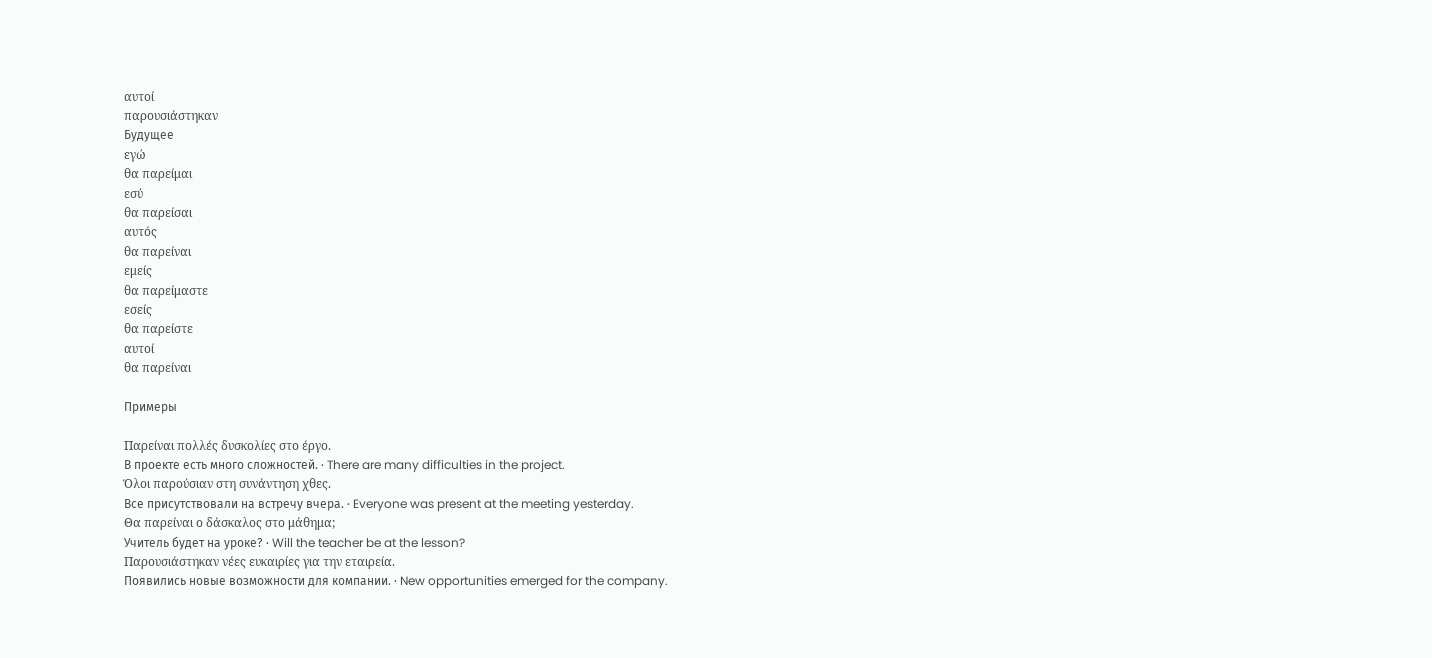αυτοί
παρουσιάστηκαν
Будущее
εγώ
θα παρείμαι
εσύ
θα παρείσαι
αυτός
θα παρείναι
εμείς
θα παρείμαστε
εσείς
θα παρείστε
αυτοί
θα παρείναι

Примеры

Παρείναι πολλές δυσκολίες στο έργο.
В проекте есть много сложностей. · There are many difficulties in the project.
Όλοι παρούσιαν στη συνάντηση χθες.
Все присутствовали на встречу вчера. · Everyone was present at the meeting yesterday.
Θα παρείναι ο δάσκαλος στο μάθημα;
Учитель будет на уроке? · Will the teacher be at the lesson?
Παρουσιάστηκαν νέες ευκαιρίες για την εταιρεία.
Появились новые возможности для компании. · New opportunities emerged for the company.